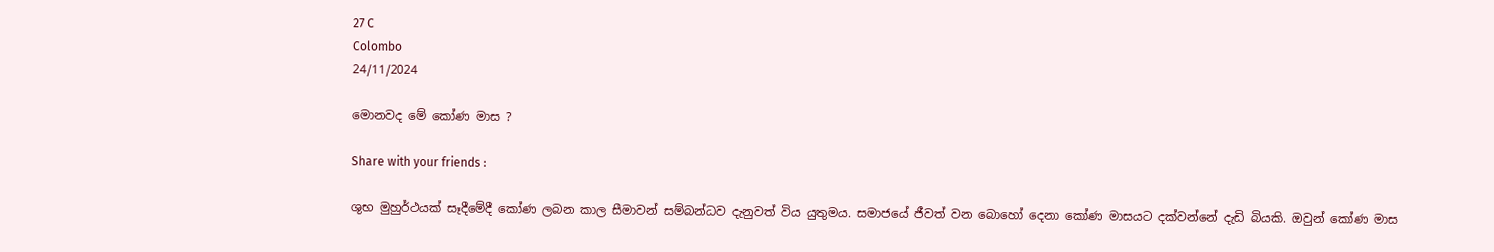27 C
Colombo
24/11/2024

මොනවද මේ කෝණ මාස ?

Share with your friends :

ශුභ මුහුර්ථයක් සෑදීමේදී කෝණ ලබන කාල සීමාවන් සම්බන්ධව දැනුවත් විය යුතුමය. සමාජයේ ජීවත් වන බොහෝ දෙනා කෝණ මාසයට දක්වන්නේ දැඩි බියකි. ඔවුන් කෝණ මාස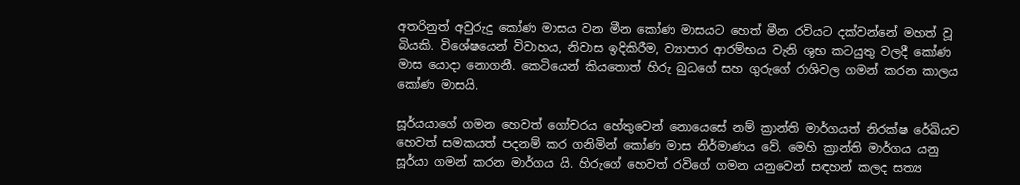අතරිනුත් අවුරුදු කෝණ මාසය වන මීන කෝණ මාසයට හෙත් මීන රවියට දක්වන්නේ මහත් වූ බියකි. විශේෂයෙන් විවාහය, නිවාස ඉදිකිරීම, ව්‍යාපාර ආරම්භය වැනි ශුභ කටයුතු වලදී කෝණ මාස යොදා නොගනී. කෙටියෙන් කියතොත් හිරු බුධගේ සහ ගුරුගේ රාශිවල ගමන් කරන කාලය කෝණ මාසයි.

සූර්යයාගේ ගමන හෙවත් ගෝචරය හේතුවෙන් නොයෙසේ නම් ක්‍රාන්ති මාර්ගයත් නිරක්ෂ රේඛියව හෙවත් සමකයත් පදනම් කර ගනිමින් කෝණ මාස නිර්මාණය වේ. මෙහි ක්‍රාන්ති මාර්ගය යනු සූර්යා ගමන් කරන මාර්ගය යි. හිරුගේ හෙවත් රවිගේ ගමන යනුවෙන් සඳහන් කලද සත්‍ය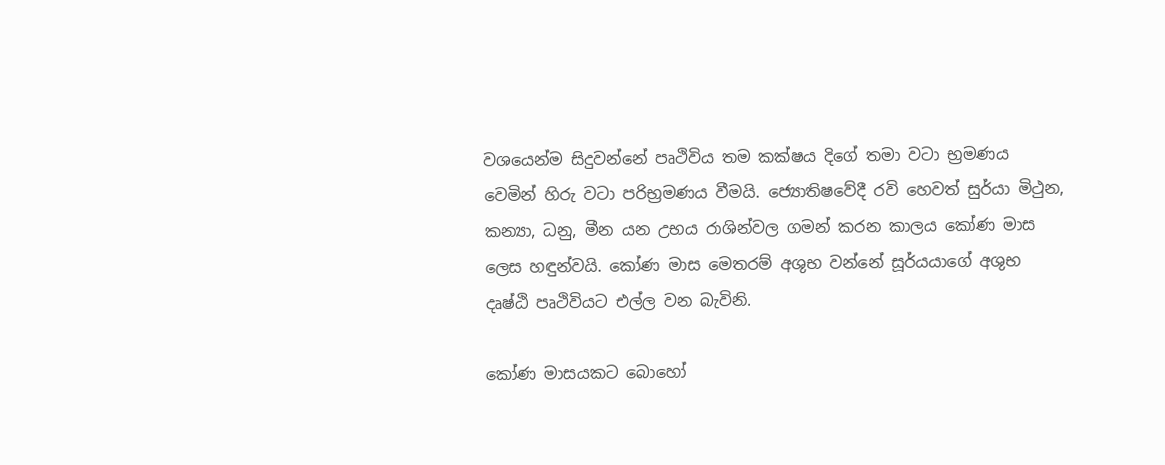වශයෙන්ම සිදුවන්නේ පෘථිවිය තම කක්ෂය දිගේ තමා වටා භ්‍රමණය වෙමින් හිරු වටා පරිභ්‍රමණය වීමයි. ජ්‍යොතිෂවේදී රවි හෙවත් සුර්යා මිථුන, කන්‍යා, ධනු, මීන යන උභය රාශින්වල ගමන් කරන කාලය කෝණ මාස ලෙස හඳුන්වයි. කෝණ මාස මෙතරම් අශුභ වන්නේ සූර්යයාගේ අශුභ දෘෂ්ඨි පෘථිවියට එල්ල වන බැවිනි.

කෝණ මාසයකට බොහෝ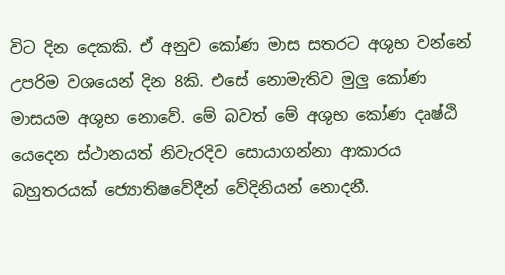විට දින දෙකකි. ඒ අනුව කෝණ මාස සතරට අශුභ වන්නේ උපරිම වශයෙන් දින 8කි. එසේ නොමැතිව මුලු කෝණ මාසයම අශුභ නොවේ. මේ බවත් මේ අශුභ කෝණ දෘෂ්ඨි යෙදෙන ස්ථානයත් නිවැරදිව සොයාගන්නා ආකාරය බහුතරයක් ජ්‍යොතිෂවේදීන් වේදිනියන් නොදනී.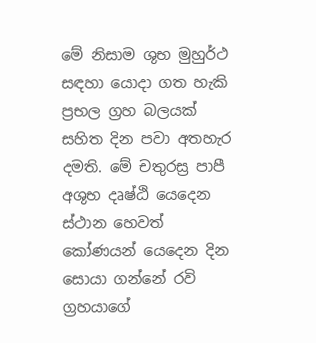මේ නිසාම ශුභ මුහුර්ථ සඳහා යොදා ගත හැකි ප්‍රභල ග්‍රහ බලයක් සහිත දින පවා අතහැර දමති. මේ චතුරස්‍ර පාපී අශුභ දෘෂ්ඨි යෙදෙන ස්ථාන හෙවත් කෝණයන් යෙදෙන දින සොයා ගන්නේ රවි ග්‍රහයාගේ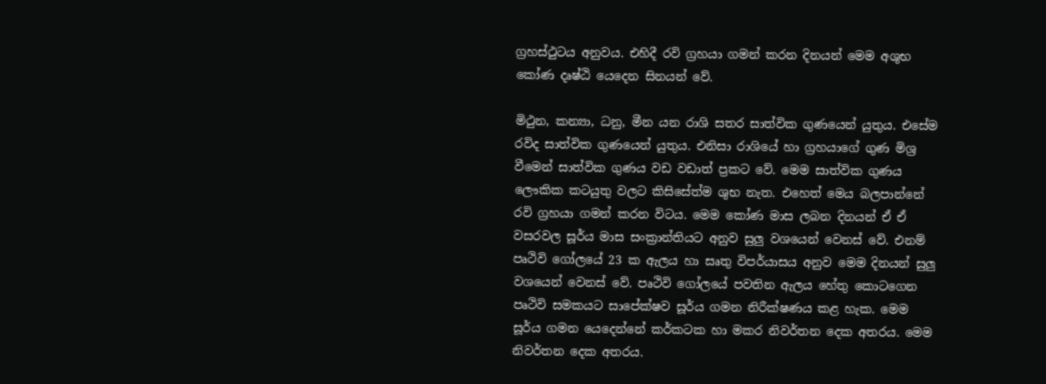ග්‍රහස්ථුටය අනුවය. එහිදී රවි ග්‍රහයා ගමන් කරන දිනයන් මෙම අශුභ කෝණ දෘෂ්ඨි යෙදෙන සිනයන් වේ.

මිථුන, කන්‍යා, ධනු, මීන යන රාශි සතර සාත්වික ගුණයෙන් යුතුය. එසේම රවිද සාත්වික ගුණයෙන් යුතුය. එනිසා රාශියේ හා ග්‍රහයාගේ ගුණ මිශ්‍ර වීමෙන් සාත්වික ගුණය වඩ වඩාත් ප්‍රකට වේ. මෙම සාත්වික ගුණය ලෞකික කටයුතු වලට කිසිසේත්ම ශුභ නැත. එහෙත් මෙය බලපාන්නේ රවි ග්‍රහයා ගමන් කරන විටය. මෙම කෝණ මාස ලබන දිනයන් ඒ ඒ වසරවල සූර්ය මාස සංක්‍රාන්තියට අනුව සුලු වශයෙන් වෙනස් වේ. එනම් පෘථිවි ගෝලයේ 23 ක ඇලය හා සෘතු විපර්යාසය අනුව මෙම දිනයන් සුලු වශයෙන් වෙනස් වේ. පෘථිවි ගෝලයේ පවතින ඇලය හේතු කොටගෙන පෘථිවි සමකයට සාපේක්ෂව සූර්ය ගමන නිරීක්ෂණය කළ හැක. මෙම සූර්ය ගමන යෙදෙන්නේ කර්කටක හා මකර නිවර්තන දෙක අතරය. මෙම නිවර්තන දෙක අතරය.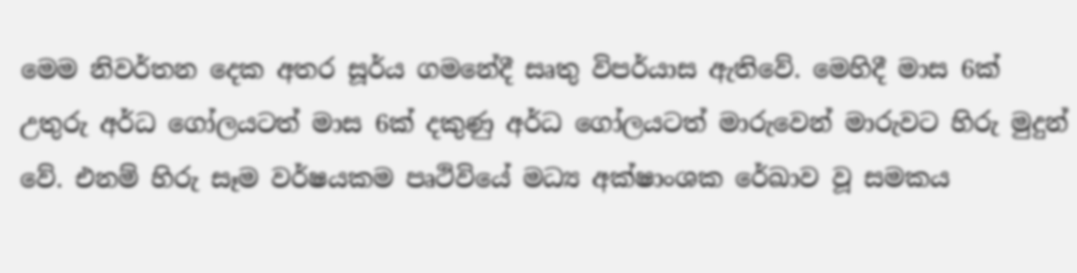මෙම නිවර්තන දෙක අතර සූර්ය ගමනේදී සෘතු විපර්යාස ඇතිවේ. මෙහිදී මාස 6ක් උතුරු අර්ධ ගෝලයටත් මාස 6ක් දකුණු අර්ධ ගෝලයටත් මාරුවෙන් මාරුවට හිරු මුදුන් වේ. එනම් හිරු සෑම වර්ෂයකම පෘථිවියේ මධ්‍ය අක්ෂාංශක රේඛාව වූ සමකය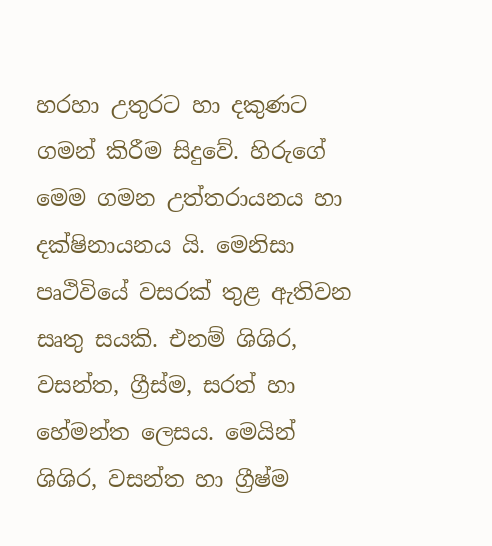හරහා උතුරට හා දකුණට ගමන් කිරීම සිදුවේ. හිරුගේ මෙම ගමන උත්තරායනය හා දක්ෂිනායනය යි. මෙනිසා පෘථිවියේ වසරක් තුළ ඇතිවන සෘතු සයකි. එනම් ශිශිර, වසන්ත, ග්‍රීස්ම, සරත් හා හේමන්ත ලෙසය. මෙයින් ශිශිර, වසන්ත හා ග්‍රීෂ්ම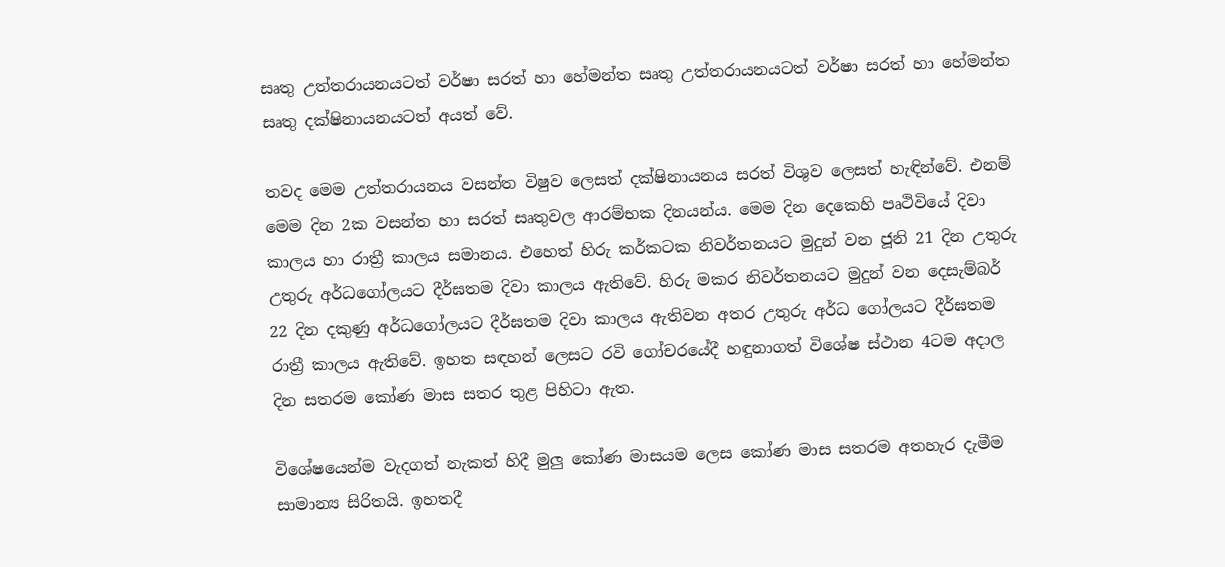සෘතු උත්තරායනයටත් වර්ෂා සරත් හා හේමන්ත සෘතු උත්තරායනයටත් වර්ෂා සරත් හා හේමන්ත සෘතු දක්ෂිනායනයටත් අයත් වේ.

තවද මෙම උත්තරායනය වසන්ත විෂුව ලෙසත් දක්ෂිනායනය සරත් විශුව ලෙසත් හැඳින්වේ. එනම් මෙම දින 2ක වසන්ත හා සරත් සෘතුවල ආරම්භක දිනයන්ය. මෙම දින දෙකෙහි පෘථිවියේ දිවා කාලය හා රාත්‍රී කාලය සමානය. එහෙත් හිරු කර්කටක නිවර්තනයට මුදුන් වන ජූනි 21 දින උතුරු උතුරු අර්ධගෝලයට දීර්ඝතම දිවා කාලය ඇතිවේ. හිරු මකර නිවර්තනයට මුදුන් වන දෙසැම්බර් 22 දින දකුණු අර්ධගෝලයට දීර්ඝතම දිවා කාලය ඇතිවන අතර උතුරු අර්ධ ගෝලයට දීර්ඝතම රාත්‍රී කාලය ඇතිවේ. ඉහත සඳහන් ලෙසට රවි ගෝචරයේදී හඳුනාගත් විශේෂ ස්ථාන 4ටම අදාල දින සතරම කෝණ මාස සතර තුළ පිහිටා ඇත.

විශේෂයෙන්ම වැදගත් නැකත් හිදී මුලු කෝණ මාසයම ලෙස කෝණ මාස සතරම අතහැර දැමීම සාමාන්‍ය සිරිතයි. ඉහතදී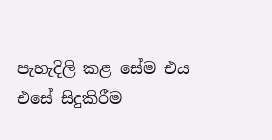පැහැදිලි කළ සේම එය එසේ සිදුකිරීම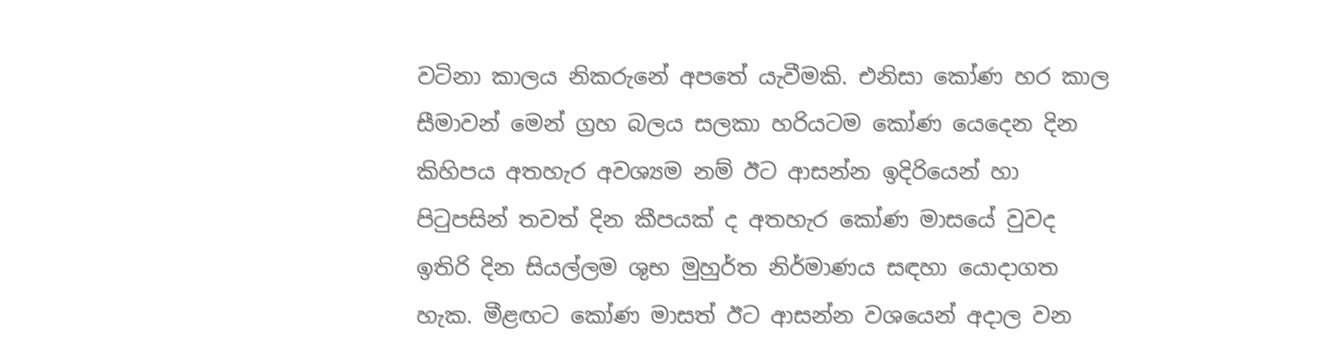වටිනා කාලය නිකරුනේ අපතේ යැවීමකි. එනිසා කෝණ හර කාල සීමාවන් මෙන් ග්‍රහ බලය සලකා හරියටම කෝණ යෙදෙන දින කිහිපය අතහැර අවශ්‍යම නම් ඊට ආසන්න ඉදිරියෙන් හා පිටුපසින් තවත් දින කීපයක් ද අතහැර කෝණ මාසයේ වුවද ඉතිරි දින සියල්ලම ශුභ මුහුර්ත නිර්මාණය සඳහා යොදාගත හැක. මීළඟට කෝණ මාසත් ඊට ආසන්න වශයෙන් අදාල වන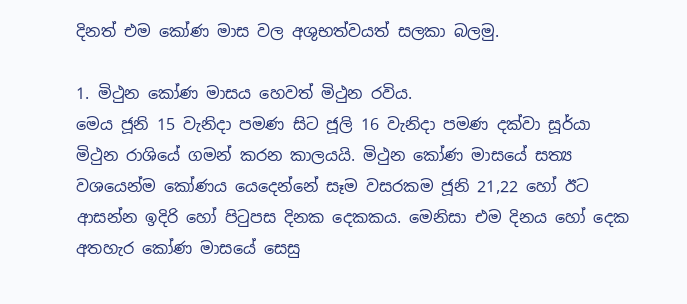දිනත් එම කෝණ මාස වල අශුභත්වයත් සලකා බලමු.

1. මිථුන කෝණ මාසය හෙවත් මිථුන රවිය.
මෙය ජූනි 15 වැනිදා පමණ සිට ජූලි 16 වැනිදා පමණ දක්වා සූර්යා මිථුන රාශියේ ගමන් කරන කාලයයි. මිථුන කෝණ මාසයේ සත්‍ය වශයෙන්ම කෝණය යෙදෙන්නේ සෑම වසරකම ජූනි 21,22 හෝ ඊට ආසන්න ඉදිරි හෝ පිටුපස දිනක දෙකකය. මෙනිසා එම දිනය හෝ දෙක අතහැර කෝණ මාසයේ සෙසු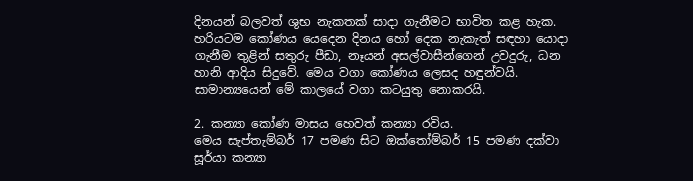දිනයන් බලවත් ශුභ නැකතක් සාදා ගැනීමට භාවිත කළ හැක. හරියටම කෝණය යෙදෙන දිනය හෝ දෙක නැකැත් සඳහා යොදා ගැනීම තුළින් සතුරු පීඩා, නෑයන් අසල්වාසීන්ගෙන් උවදුරු, ධන හානි ආදිය සිදුවේ. මෙය වගා කෝණය ලෙසද හඳුන්වයි. සාමාන්‍යයෙන් මේ කාලයේ වගා කටයුතු නොකරයි.

2. කන්‍යා කෝණ මාසය හෙවත් කන්‍යා රවිය.
මෙය සැප්තැම්බර් 17 පමණ සිට ඔක්තෝම්බර් 15 පමණ දක්වා සූර්යා කන්‍යා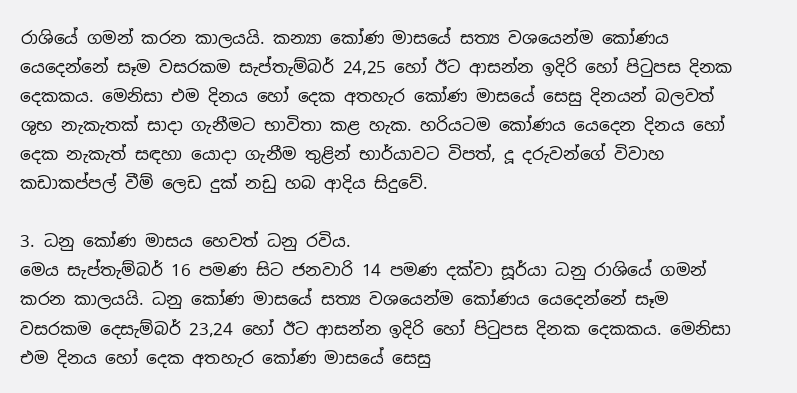රාශියේ ගමන් කරන කාලයයි. කන්‍යා කෝණ මාසයේ සත්‍ය වශයෙන්ම කෝණය යෙදෙන්නේ සෑම වසරකම සැප්තැම්බර් 24,25 හෝ ඊට ආසන්න ඉදිරි හෝ පිටුපස දිනක දෙකකය. මෙනිසා එම දිනය හෝ දෙක අතහැර කෝණ මාසයේ සෙසු දිනයන් බලවත් ශුභ නැකැතක් සාදා ගැනීමට භාවිතා කළ හැක. හරියටම කෝණය යෙදෙන දිනය හෝ දෙක නැකැත් සඳහා යොදා ගැනීම තුළින් භාර්යාවට විපත්, දූ දරුවන්ගේ විවාහ කඩාකප්පල් වීම් ලෙඩ දුක් නඩු හබ ආදිය සිදුවේ.

3. ධනු කෝණ මාසය හෙවත් ධනු රවිය.
මෙය සැප්තැම්බර් 16 පමණ සිට ජනවාරි 14 පමණ දක්වා සූර්යා ධනු රාශියේ ගමන් කරන කාලයයි. ධනු කෝණ මාසයේ සත්‍ය වශයෙන්ම කෝණය යෙදෙන්නේ සෑම වසරකම දෙසැම්බර් 23,24 හෝ ඊට ආසන්න ඉදිරි හෝ පිටුපස දිනක දෙකකය. මෙනිසා එම දිනය හෝ දෙක අතහැර කෝණ මාසයේ සෙසු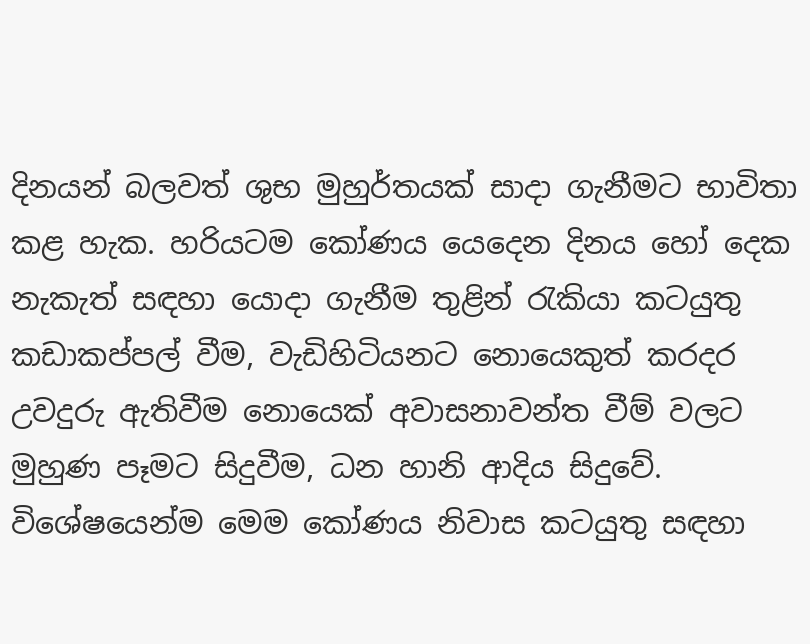දිනයන් බලවත් ශුභ මුහුර්තයක් සාදා ගැනීමට භාවිතා කළ හැක. හරියටම කෝණය යෙදෙන දිනය හෝ දෙක නැකැත් සඳහා යොදා ගැනීම තුළින් රැකියා කටයුතු කඩාකප්පල් වීම, වැඩිහිටියනට නොයෙකුත් කරදර උවදුරු ඇතිවීම නොයෙක් අවාසනාවන්ත වීම් වලට මුහුණ පෑමට සිදුවීම, ධන හානි ආදිය සිදුවේ. විශේෂයෙන්ම මෙම කෝණය නිවාස කටයුතු සඳහා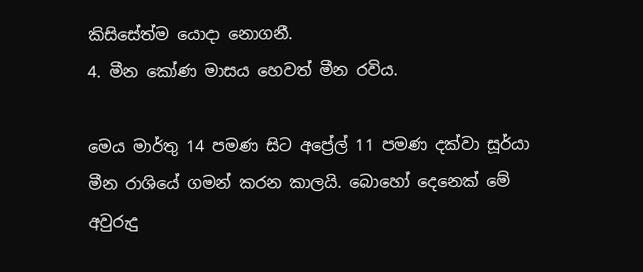කිසිසේත්ම යොදා නොගනී.
4. මීන කෝණ මාසය හෙවත් මීන රවිය.

මෙය මාර්තු 14 පමණ සිට අප්‍රේල් 11 පමණ දක්වා සූර්යා මීන රාශියේ ගමන් කරන කාලයි. බොහෝ දෙනෙක් ‍‍මේ අවුරුදු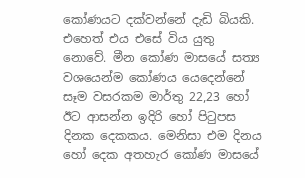කෝණයට දක්වන්නේ දැඩි බියකි. එහෙත් එය එසේ විය යුතු නොවේ. මීන කෝණ මාසයේ සත්‍ය වශයෙන්ම කෝණය යෙදෙන්නේ සෑම වසරකම මාර්තු 22,23 හෝ ඊට ආසන්න ඉදිරි හෝ පිටුපස දිනක දෙකකය. මෙනිසා එම දිනය හෝ දෙක අතහැර කෝණ මාසයේ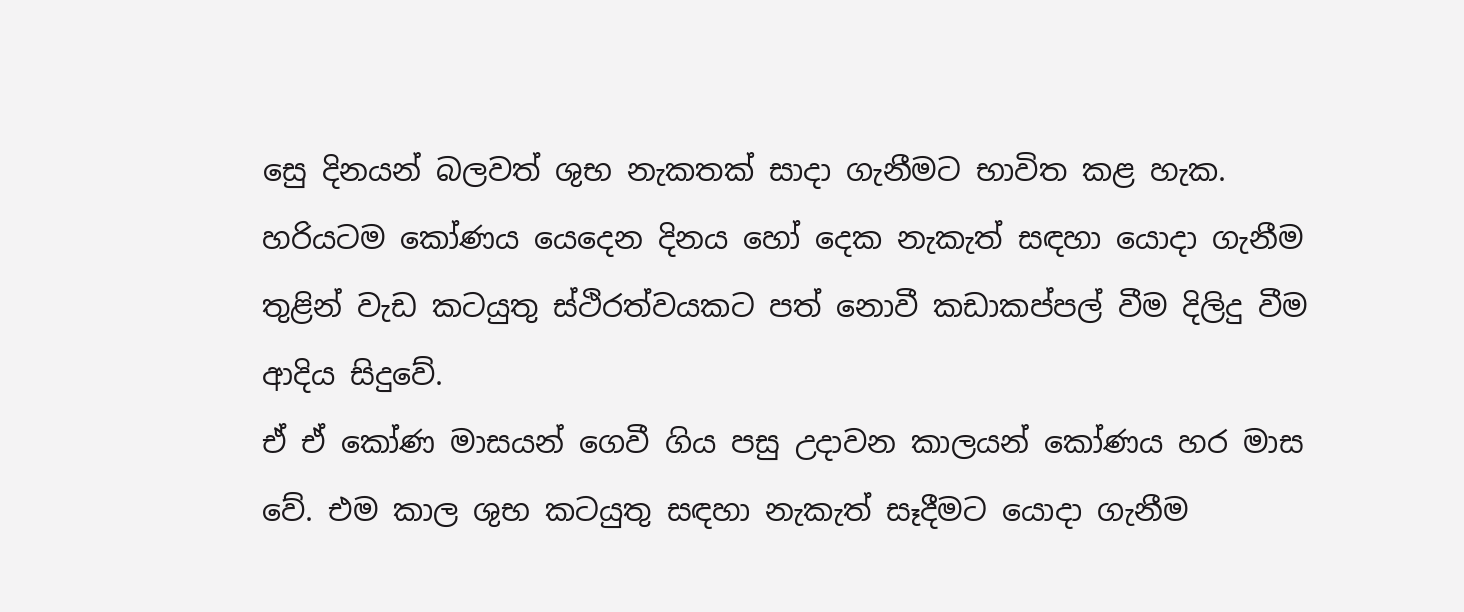සෙු දිනයන් බලවත් ශුභ නැකතක් සාදා ගැනීමට භාවිත කළ හැක. හරියටම කෝණය යෙදෙන දිනය හෝ දෙක නැකැත් සඳහා යොදා ගැනීම තුළින් වැඩ කටයුතු ස්ථිරත්වයකට පත් නොවී කඩාකප්පල් වීම දිලිදු වීම ආදිය සිදුවේ.
ඒ ඒ කෝණ මාසයන් ගෙවී ගිය පසු උදාවන කාලයන් කෝණය හර මාස වේ. එම කාල ශුභ කටයුතු සඳහා නැකැත් සෑදීමට යොදා ගැනීම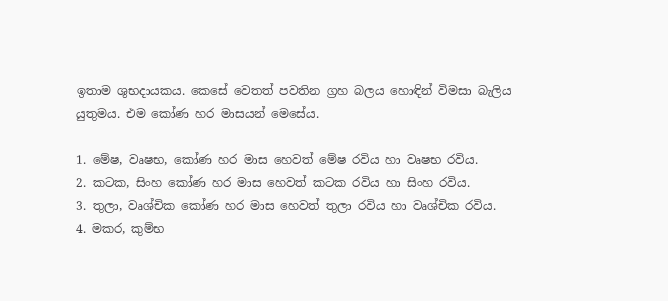ඉතාම ශුභදායකය. කෙසේ වෙතත් පවතින ග්‍රහ බලය හොඳින් විමසා බැලිය යුතුමය. එම කෝණ හර මාසයන් මෙසේය.

1. මේෂ, වෘෂභ, කෝණ හර මාස හෙවත් මේෂ රවිය හා වෘෂභ රවිය.
2. කටක, සිංහ කෝණ හර මාස හෙවත් කටක රවිය හා සිංහ රවිය.
3. තුලා, වෘශ්චික කෝණ හර මාස හෙවත් තුලා රවිය හා වෘශ්චික රවිය.
4. මකර, කුම්භ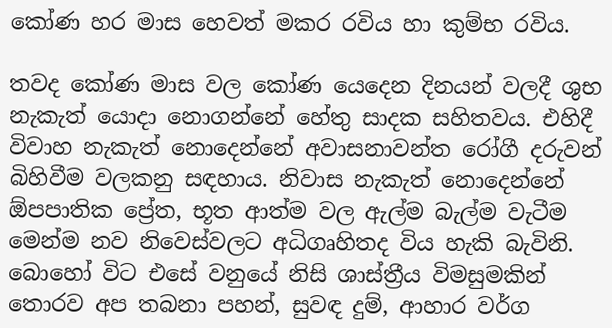කෝණ හර මාස හෙවත් මකර රවිය හා කුම්භ රවිය.

තවද කෝණ මාස වල කෝණ යෙදෙන දිනයන් වලදී ශුභ නැකැත් යොදා නොගන්නේ හේතු සාදක සහිතවය. එහිදී විවාහ නැකැත් නොදෙන්නේ අවාසනාවන්ත රෝගී දරුවන් බිහිවීම වලකනු සඳහාය. නිවාස නැකැත් නොදෙන්නේ ඕපපාතික ප්‍රේත, භූත ආත්ම වල ඇල්ම බැල්ම වැටීම මෙන්ම නව නිවෙස්වලට අධිගෘහිතද විය හැකි බැවිනි. බොහෝ විට එසේ වනුයේ නිසි ශාස්ත්‍රීය විමසුමකින් තොරව අප තබනා පහන්, සුවඳ දුම්, ආහාර වර්ග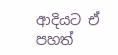ආදියට ඒ පහත්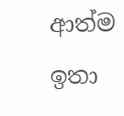ආත්ම ඉතා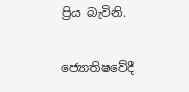ප්‍රිය බැවිනි.

ජ්‍යොතිෂවේදී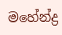මහේන්ද්‍ර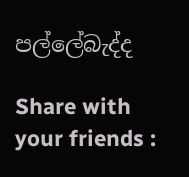පල්ලේබැද්ද

Share with your friends :